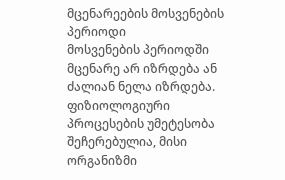მცენარეების მოსვენების პერიოდი
მოსვენების პერიოდში მცენარე არ იზრდება ან ძალიან ნელა იზრდება. ფიზიოლოგიური პროცესების უმეტესობა შეჩერებულია, მისი ორგანიზმი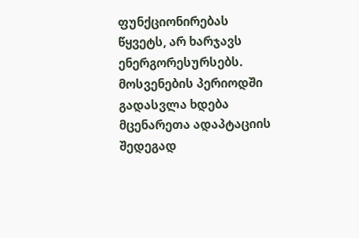ფუნქციონირებას წყვეტს, არ ხარჯავს ენერგორესურსებს. მოსვენების პერიოდში გადასვლა ხდება მცენარეთა ადაპტაციის შედეგად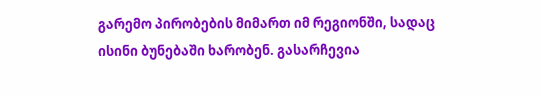გარემო პირობების მიმართ იმ რეგიონში, სადაც ისინი ბუნებაში ხარობენ. გასარჩევია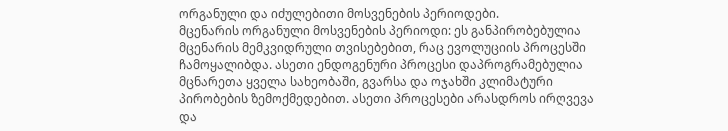ორგანული და იძულებითი მოსვენების პერიოდები.
მცენარის ორგანული მოსვენების პერიოდი: ეს განპირობებულია მცენარის მემკვიდრული თვისებებით, რაც ევოლუციის პროცესში ჩამოყალიბდა. ასეთი ენდოგენური პროცესი დაპროგრამებულია მცნარეთა ყველა სახეობაში, გვარსა და ოჯახში კლიმატური პირობების ზემოქმედებით. ასეთი პროცესები არასდროს ირღვევა და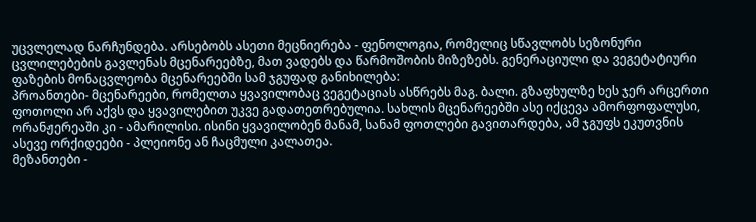უცვლელად ნარჩუნდება. არსებობს ასეთი მეცნიერება - ფენოლოგია, რომელიც სწავლობს სეზონური ცვლილებების გავლენას მცენარეებზე, მათ ვადებს და წარმოშობის მიზეზებს. გენერაციული და ვეგეტატიური ფაზების მონაცვლეობა მცენარეებში სამ ჯგუფად განიხილება:
პროანთები- მცენარეები, რომელთა ყვავილობაც ვეგეტაციას ასწრებს მაგ. ბალი. გზაფხულზე ხეს ჯერ არცერთი ფოთოლი არ აქვს და ყვავილებით უკვე გადათეთრებულია. სახლის მცენარეებში ასე იქცევა ამორფოფალუსი, ორანჟერეაში კი - ამარილისი. ისინი ყვავილობენ მანამ, სანამ ფოთლები გავითარდება, ამ ჯგუფს ეკუთვნის ასევე ორქიდეები - პლეიონე ან ჩაცმული კალათეა.
მეზანთები -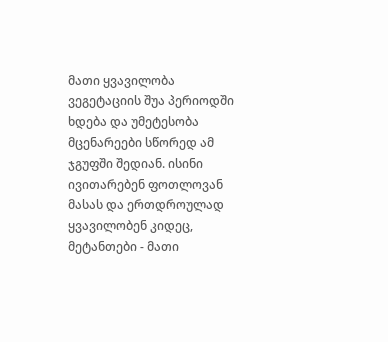მათი ყვავილობა ვეგეტაციის შუა პერიოდში ხდება და უმეტესობა მცენარეები სწორედ ამ ჯგუფში შედიან. ისინი ივითარებენ ფოთლოვან მასას და ერთდროულად ყვავილობენ კიდეც,
მეტანთები - მათი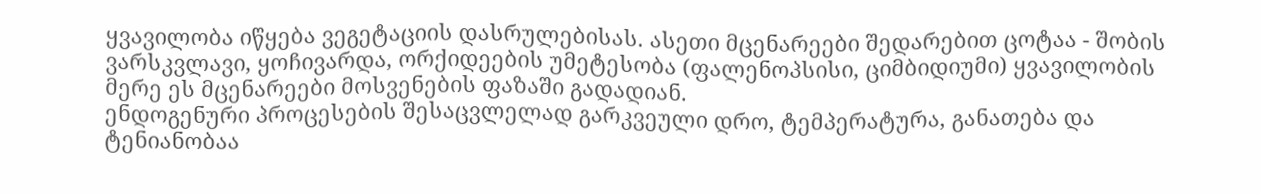ყვავილობა იწყება ვეგეტაციის დასრულებისას. ასეთი მცენარეები შედარებით ცოტაა - შობის ვარსკვლავი, ყოჩივარდა, ორქიდეების უმეტესობა (ფალენოპსისი, ციმბიდიუმი) ყვავილობის მერე ეს მცენარეები მოსვენების ფაზაში გადადიან.
ენდოგენური პროცესების შესაცვლელად გარკვეული დრო, ტემპერატურა, განათება და ტენიანობაა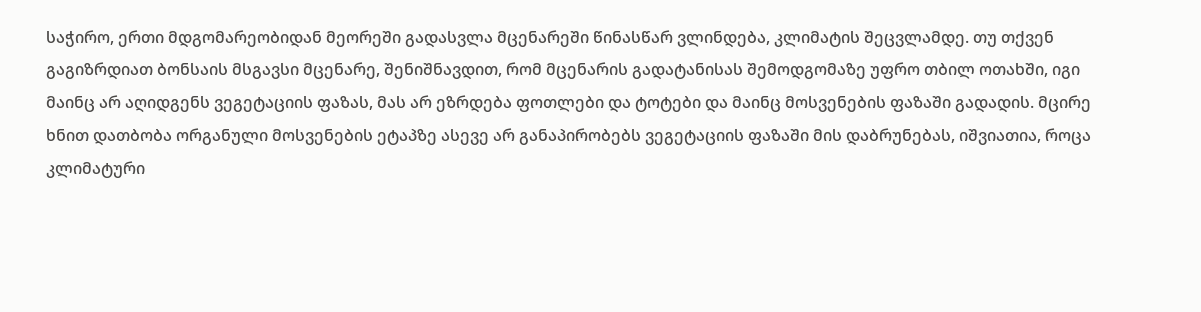საჭირო, ერთი მდგომარეობიდან მეორეში გადასვლა მცენარეში წინასწარ ვლინდება, კლიმატის შეცვლამდე. თუ თქვენ გაგიზრდიათ ბონსაის მსგავსი მცენარე, შენიშნავდით, რომ მცენარის გადატანისას შემოდგომაზე უფრო თბილ ოთახში, იგი მაინც არ აღიდგენს ვეგეტაციის ფაზას, მას არ ეზრდება ფოთლები და ტოტები და მაინც მოსვენების ფაზაში გადადის. მცირე ხნით დათბობა ორგანული მოსვენების ეტაპზე ასევე არ განაპირობებს ვეგეტაციის ფაზაში მის დაბრუნებას, იშვიათია, როცა კლიმატური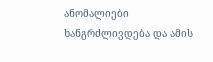ანომალიები ხანგრძლივდება და ამის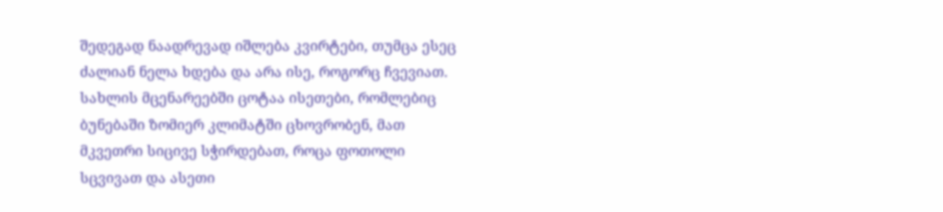შედეგად ნაადრევად იშლება კვირტები, თუმცა ესეც ძალიან ნელა ხდება და არა ისე, როგორც ჩვევიათ. სახლის მცენარეებში ცოტაა ისეთები, რომლებიც ბუნებაში ზომიერ კლიმატში ცხოვრობენ, მათ მკვეთრი სიცივე სჭირდებათ, როცა ფოთოლი სცვივათ და ასეთი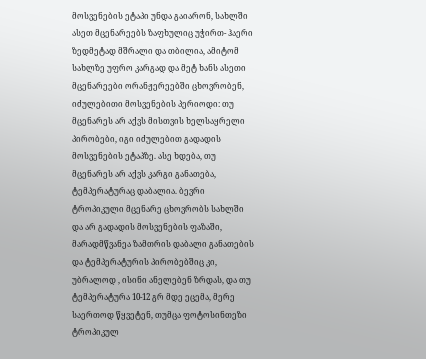მოსვენების ეტაპი უნდა გაიარონ, სახლში ასეთ მცენარეებს ზაფხულიც უჭირთ- ჰაერი ზედმეტად მშრალი და თბილია, ამიტომ სახლზე უფრო კარგად და მეტ ხანს ასეთი მცენარეები ორანჟერეებში ცხოვრობენ,
იძულებითი მოსვენების პერიოდი: თუ მცენარეს არ აქვს მისთვის ხელსაყრელი პირობები, იგი იძულებით გადადის მოსვენების ეტაპზე. ასე ხდება, თუ მცენარეს არ აქვს კარგი განათება, ტემპერატურაც დაბალია. ბევრი ტროპიკული მცენარე ცხოვრობს სახლში და არ გადადის მოსვენების ფაზაში, მარადმწვანეა ზამთრის დაბალი განათების და ტემპერატურის პირობებშიც კი, უბრალოდ , ისინი ანელებენ ზრდას, და თუ ტემპერატურა 10-12 გრ მდე ეცემა, მერე საერთოდ წყვეტენ, თუმცა ფოტოსინთეზი ტროპიკულ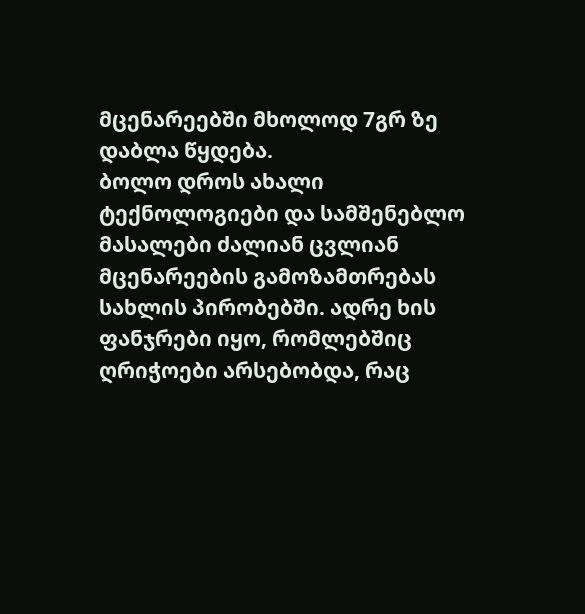მცენარეებში მხოლოდ 7გრ ზე დაბლა წყდება.
ბოლო დროს ახალი ტექნოლოგიები და სამშენებლო მასალები ძალიან ცვლიან მცენარეების გამოზამთრებას სახლის პირობებში. ადრე ხის ფანჯრები იყო, რომლებშიც ღრიჭოები არსებობდა, რაც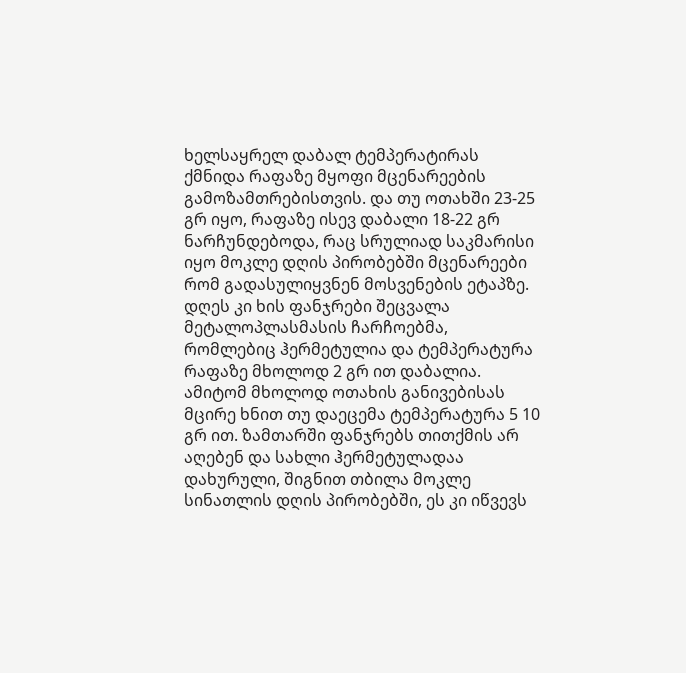ხელსაყრელ დაბალ ტემპერატირას ქმნიდა რაფაზე მყოფი მცენარეების გამოზამთრებისთვის. და თუ ოთახში 23-25 გრ იყო, რაფაზე ისევ დაბალი 18-22 გრ ნარჩუნდებოდა, რაც სრულიად საკმარისი იყო მოკლე დღის პირობებში მცენარეები რომ გადასულიყვნენ მოსვენების ეტაპზე. დღეს კი ხის ფანჯრები შეცვალა მეტალოპლასმასის ჩარჩოებმა, რომლებიც ჰერმეტულია და ტემპერატურა რაფაზე მხოლოდ 2 გრ ით დაბალია. ამიტომ მხოლოდ ოთახის განივებისას მცირე ხნით თუ დაეცემა ტემპერატურა 5 10 გრ ით. ზამთარში ფანჯრებს თითქმის არ აღებენ და სახლი ჰერმეტულადაა დახურული, შიგნით თბილა მოკლე სინათლის დღის პირობებში, ეს კი იწვევს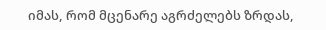იმას, რომ მცენარე აგრძელებს ზრდას,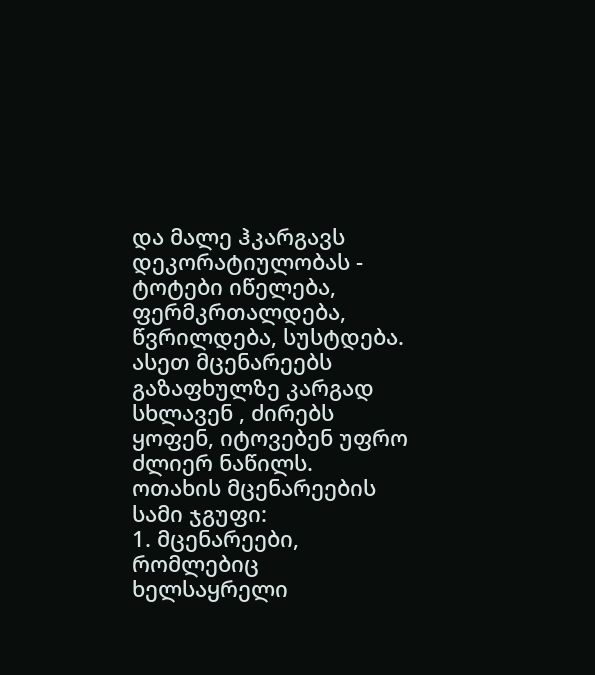და მალე ჰკარგავს დეკორატიულობას - ტოტები იწელება, ფერმკრთალდება, წვრილდება, სუსტდება. ასეთ მცენარეებს გაზაფხულზე კარგად სხლავენ , ძირებს ყოფენ, იტოვებენ უფრო ძლიერ ნაწილს.
ოთახის მცენარეების სამი ჯგუფი:
1. მცენარეები, რომლებიც ხელსაყრელი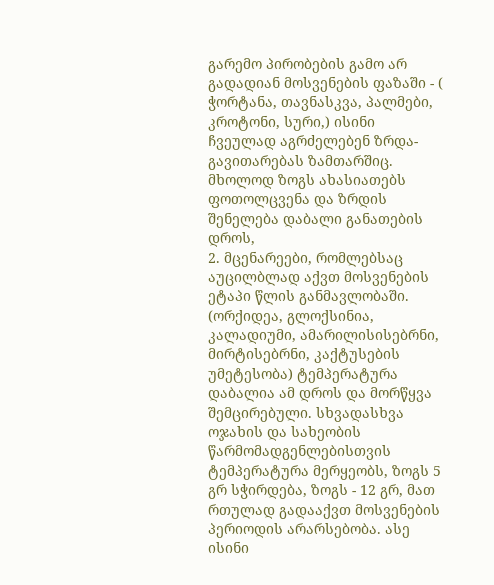გარემო პირობების გამო არ გადადიან მოსვენების ფაზაში - ( ჭორტანა, თავნასკვა, პალმები, კროტონი, სური,) ისინი ჩვეულად აგრძელებენ ზრდა-გავითარებას ზამთარშიც. მხოლოდ ზოგს ახასიათებს ფოთოლცვენა და ზრდის შენელება დაბალი განათების დროს,
2. მცენარეები, რომლებსაც აუცილბლად აქვთ მოსვენების ეტაპი წლის განმავლობაში. (ორქიდეა, გლოქსინია, კალადიუმი, ამარილისისებრნი, მირტისებრნი, კაქტუსების უმეტესობა) ტემპერატურა დაბალია ამ დროს და მორწყვა შემცირებული. სხვადასხვა ოჯახის და სახეობის წარმომადგენლებისთვის ტემპერატურა მერყეობს, ზოგს 5 გრ სჭირდება, ზოგს - 12 გრ, მათ რთულად გადააქვთ მოსვენების პერიოდის არარსებობა. ასე ისინი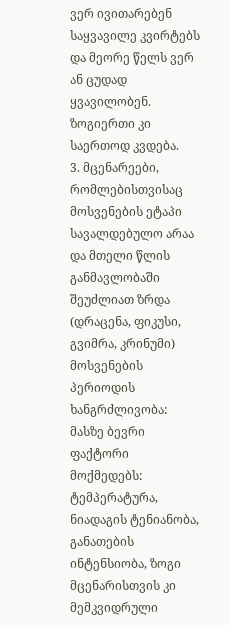ვერ ივითარებენ საყვავილე კვირტებს და მეორე წელს ვერ ან ცუდად ყვავილობენ. ზოგიერთი კი საერთოდ კვდება.
3. მცენარეები, რომლებისთვისაც მოსვენების ეტაპი სავალდებულო არაა და მთელი წლის განმავლობაში შეუძლიათ ზრდა (დრაცენა, ფიკუსი, გვიმრა, კრინუმი)
მოსვენების პერიოდის ხანგრძლივობა: მასზე ბევრი ფაქტორი მოქმედებს: ტემპერატურა, ნიადაგის ტენიანობა, განათების ინტენსიობა, ზოგი მცენარისთვის კი მემკვიდრული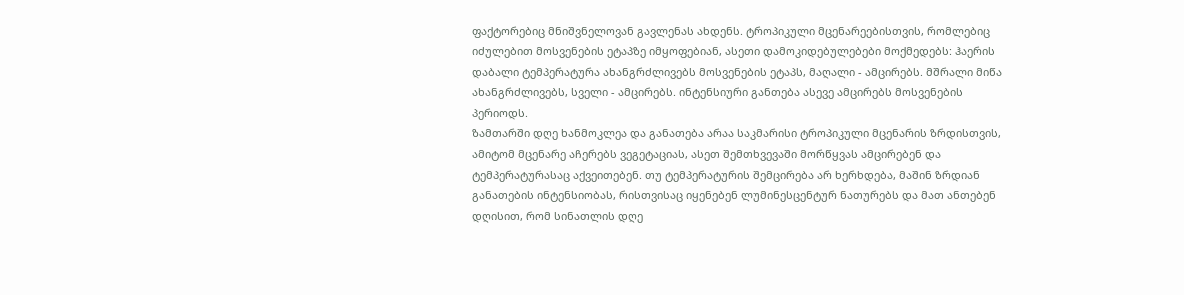ფაქტორებიც მნიშვნელოვან გავლენას ახდენს. ტროპიკული მცენარეებისთვის, რომლებიც იძულებით მოსვენების ეტაპზე იმყოფებიან, ასეთი დამოკიდებულებები მოქმედებს: ჰაერის დაბალი ტემპერატურა ახანგრძლივებს მოსვენების ეტაპს, მაღალი - ამცირებს. მშრალი მიწა ახანგრძლივებს, სველი - ამცირებს. ინტენსიური განთება ასევე ამცირებს მოსვენების პერიოდს.
ზამთარში დღე ხანმოკლეა და განათება არაა საკმარისი ტროპიკული მცენარის ზრდისთვის, ამიტომ მცენარე აჩერებს ვეგეტაციას, ასეთ შემთხვევაში მორწყვას ამცირებენ და ტემპერატურასაც აქვეითებენ. თუ ტემპერატურის შემცირება არ ხერხდება, მაშინ ზრდიან განათების ინტენსიობას, რისთვისაც იყენებენ ლუმინესცენტურ ნათურებს და მათ ანთებენ დღისით, რომ სინათლის დღე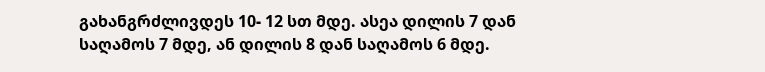გახანგრძლივდეს 10- 12 სთ მდე. ასეა დილის 7 დან საღამოს 7 მდე, ან დილის 8 დან საღამოს 6 მდე.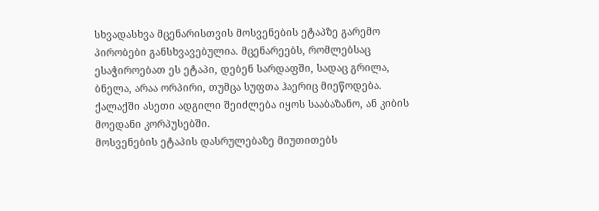სხვადასხვა მცენარისთვის მოსვენების ეტაპზე გარემო პირობები განსხვავებულია. მცენარეებს, რომლებსაც ესაჭიროებათ ეს ეტაპი, დებენ სარდაფში, სადაც გრილა, ბნელა, არაა ორპირი, თუმცა სუფთა ჰაერიც მიეწოდება. ქალაქში ასეთი ადგილი შეიძლება იყოს სააბაზანო, ან კიბის მოედანი კორპუსებში.
მოსვენების ეტაპის დასრულებაზე მიუთითებს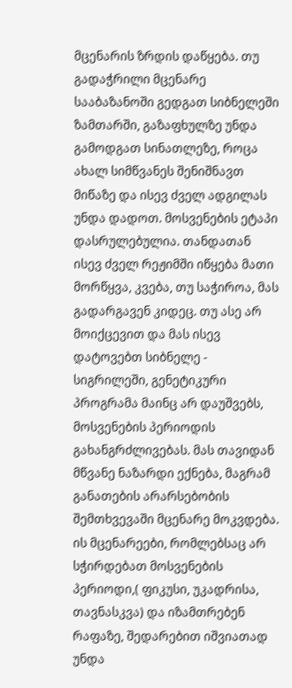მცენარის ზრდის დაწყება. თუ გადაჭრილი მცენარე სააბაზანოში გედგათ სიბნელეში ზამთარში, გაზაფხულზე უნდა გამოდგათ სინათლეზე, როცა ახალ სიმწვანეს შენიშნავთ მიწაზე და ისევ ძველ ადგილას უნდა დადოთ. მოსვენების ეტაპი დასრულებულია. თანდათან ისევ ძველ რეჟიმში იწყება მათი მორწყვა, კვება, თუ საჭიროა, მას გადარგავენ კიდეც. თუ ასე არ მოიქცევით და მას ისევ დატოვებთ სიბნელე - სიგრილეში, გენეტიკური პროგრამა მაინც არ დაუშვებს, მოსვენების პერიოდის გახანგრძლივებას. მას თავიდან მწვანე ნაზარდი ექნება, მაგრამ განათების არარსებობის შემთხვევაში მცენარე მოკვდება.
ის მცენარეები, რომლებსაც არ სჭირდებათ მოსვენების პერიოდი,( ფიკუსი, უკადრისა, თავნასკვა) და იზამთრებენ რაფაზე, შედარებით იშვიათად უნდა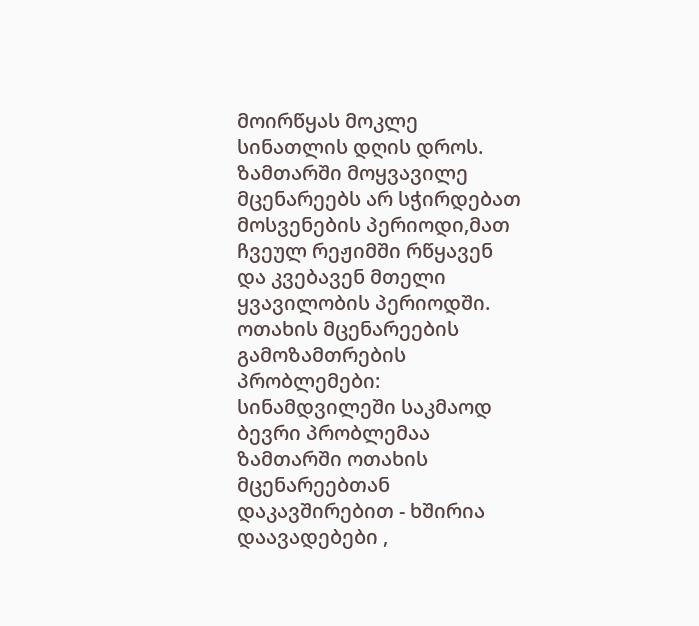მოირწყას მოკლე სინათლის დღის დროს. ზამთარში მოყვავილე მცენარეებს არ სჭირდებათ მოსვენების პერიოდი,მათ ჩვეულ რეჟიმში რწყავენ და კვებავენ მთელი ყვავილობის პერიოდში.
ოთახის მცენარეების გამოზამთრების პრობლემები: სინამდვილეში საკმაოდ ბევრი პრობლემაა ზამთარში ოთახის მცენარეებთან დაკავშირებით - ხშირია დაავადებები ,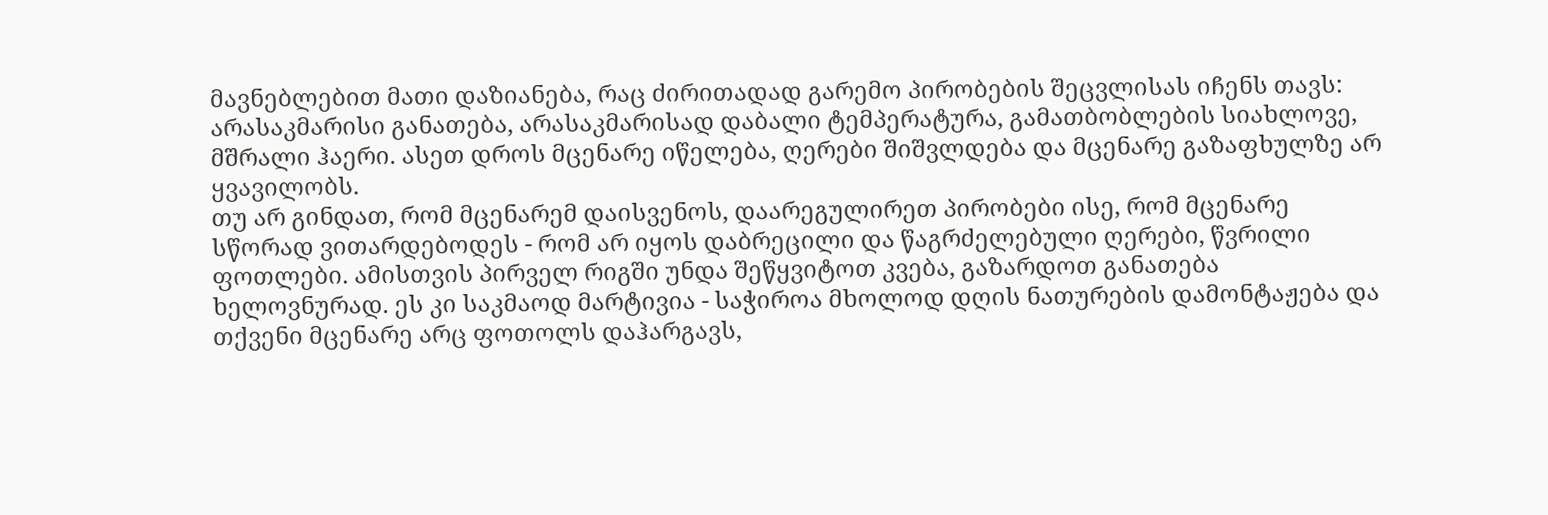მავნებლებით მათი დაზიანება, რაც ძირითადად გარემო პირობების შეცვლისას იჩენს თავს: არასაკმარისი განათება, არასაკმარისად დაბალი ტემპერატურა, გამათბობლების სიახლოვე, მშრალი ჰაერი. ასეთ დროს მცენარე იწელება, ღერები შიშვლდება და მცენარე გაზაფხულზე არ ყვავილობს.
თუ არ გინდათ, რომ მცენარემ დაისვენოს, დაარეგულირეთ პირობები ისე, რომ მცენარე სწორად ვითარდებოდეს - რომ არ იყოს დაბრეცილი და წაგრძელებული ღერები, წვრილი ფოთლები. ამისთვის პირველ რიგში უნდა შეწყვიტოთ კვება, გაზარდოთ განათება ხელოვნურად. ეს კი საკმაოდ მარტივია - საჭიროა მხოლოდ დღის ნათურების დამონტაჟება და თქვენი მცენარე არც ფოთოლს დაჰარგავს,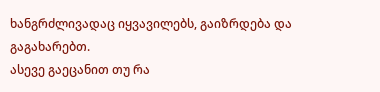ხანგრძლივადაც იყვავილებს, გაიზრდება და გაგახარებთ.
ასევე გაეცანით თუ რა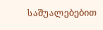საშუალებებით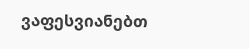ვაფესვიანებთ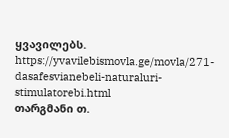ყვავილებს. https://yvavilebismovla.ge/movla/271-dasafesvianebeli-naturaluri-stimulatorebi.html
თარგმანი თ.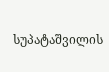სუპატაშვილის